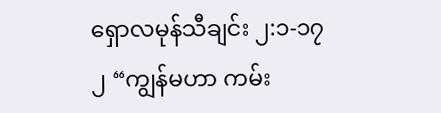ရှောလမုန်သီချင်း ၂:၁-၁၇
၂ “ကျွန်မဟာ ကမ်း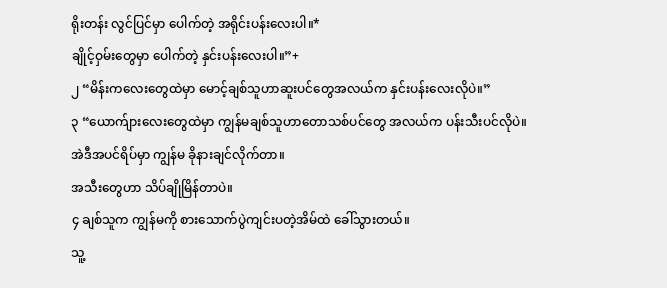ရိုးတန်း လွင်ပြင်မှာ ပေါက်တဲ့ အရိုင်းပန်းလေးပါ။*
ချိုင့်ဝှမ်းတွေမှာ ပေါက်တဲ့ နှင်းပန်းလေးပါ။”+
၂ “မိန်းကလေးတွေထဲမှာ မောင့်ချစ်သူဟာဆူးပင်တွေအလယ်က နှင်းပန်းလေးလိုပဲ။”
၃ “ယောက်ျားလေးတွေထဲမှာ ကျွန်မချစ်သူဟာတောသစ်ပင်တွေ အလယ်က ပန်းသီးပင်လိုပဲ။
အဲဒီအပင်ရိပ်မှာ ကျွန်မ ခိုနားချင်လိုက်တာ။
အသီးတွေဟာ သိပ်ချိုမြိန်တာပဲ။
၄ ချစ်သူက ကျွန်မကို စားသောက်ပွဲကျင်းပတဲ့အိမ်ထဲ ခေါ်သွားတယ်။
သူ့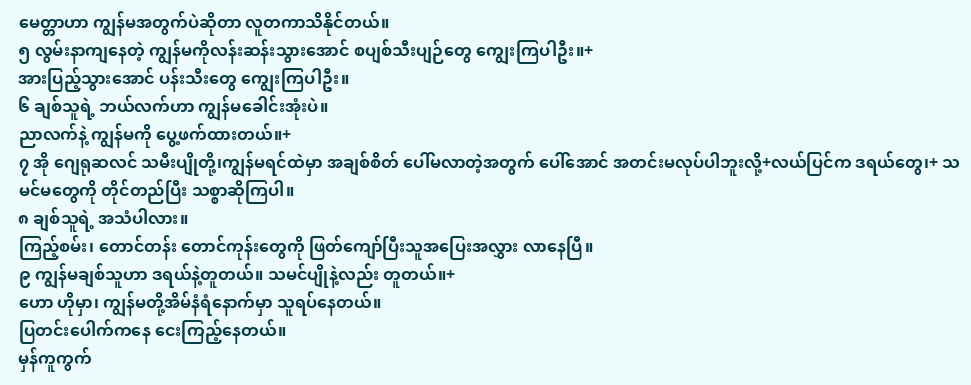မေတ္တာဟာ ကျွန်မအတွက်ပဲဆိုတာ လူတကာသိနိုင်တယ်။
၅ လွမ်းနာကျနေတဲ့ ကျွန်မကိုလန်းဆန်းသွားအောင် စပျစ်သီးပျဉ်တွေ ကျွေးကြပါဦး။+
အားပြည့်သွားအောင် ပန်းသီးတွေ ကျွေးကြပါဦး။
၆ ချစ်သူရဲ့ ဘယ်လက်ဟာ ကျွန်မခေါင်းအုံးပဲ။
ညာလက်နဲ့ ကျွန်မကို ပွေ့ဖက်ထားတယ်။+
၇ အို ဂျေရုဆလင် သမီးပျိုတို့၊ကျွန်မရင်ထဲမှာ အချစ်စိတ် ပေါ်မလာတဲ့အတွက် ပေါ်အောင် အတင်းမလုပ်ပါဘူးလို့+လယ်ပြင်က ဒရယ်တွေ၊+ သမင်မတွေကို တိုင်တည်ပြီး သစ္စာဆိုကြပါ။
၈ ချစ်သူရဲ့ အသံပါလား။
ကြည့်စမ်း၊ တောင်တန်း တောင်ကုန်းတွေကို ဖြတ်ကျော်ပြီးသူအပြေးအလွှား လာနေပြီ။
၉ ကျွန်မချစ်သူဟာ ဒရယ်နဲ့တူတယ်။ သမင်ပျိုနဲ့လည်း တူတယ်။+
ဟော ဟိုမှာ၊ ကျွန်မတို့အိမ်နံရံနောက်မှာ သူရပ်နေတယ်။
ပြတင်းပေါက်ကနေ ငေးကြည့်နေတယ်။
မှန်ကူကွက်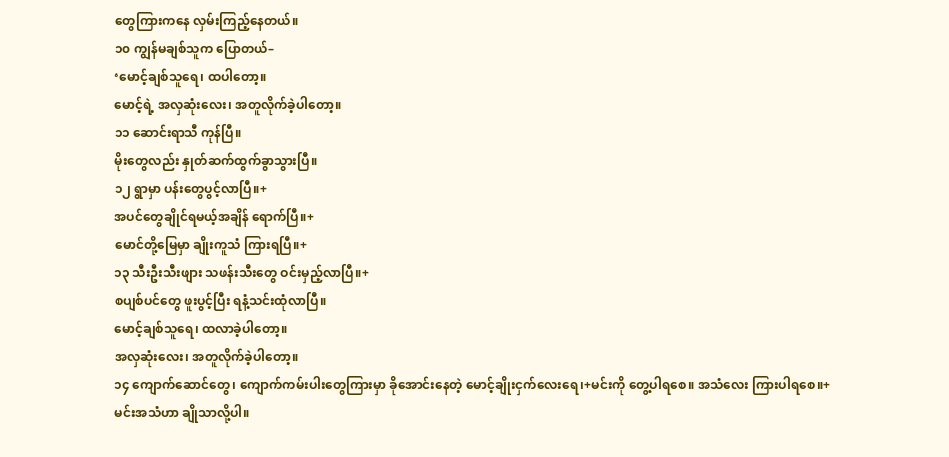တွေကြားကနေ လှမ်းကြည့်နေတယ်။
၁၀ ကျွန်မချစ်သူက ပြောတယ်–
‘မောင့်ချစ်သူရေ၊ ထပါတော့။
မောင့်ရဲ့ အလှဆုံးလေး၊ အတူလိုက်ခဲ့ပါတော့။
၁၁ ဆောင်းရာသီ ကုန်ပြီ။
မိုးတွေလည်း နှုတ်ဆက်ထွက်ခွာသွားပြီ။
၁၂ ရွာမှာ ပန်းတွေပွင့်လာပြီ။+
အပင်တွေချိုင်ရမယ့်အချိန် ရောက်ပြီ။+
မောင်တို့မြေမှာ ချိုးကူသံ ကြားရပြီ။+
၁၃ သီးဦးသီးဖျား သဖန်းသီးတွေ ဝင်းမှည့်လာပြီ။+
စပျစ်ပင်တွေ ဖူးပွင့်ပြီး ရနံ့သင်းထုံလာပြီ။
မောင့်ချစ်သူရေ၊ ထလာခဲ့ပါတော့။
အလှဆုံးလေး၊ အတူလိုက်ခဲ့ပါတော့။
၁၄ ကျောက်ဆောင်တွေ၊ ကျောက်ကမ်းပါးတွေကြားမှာ ခိုအောင်းနေတဲ့ မောင့်ချိုးငှက်လေးရေ၊+မင်းကို တွေ့ပါရစေ။ အသံလေး ကြားပါရစေ။+
မင်းအသံဟာ ချိုသာလို့ပါ။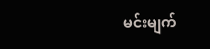မင်းမျက်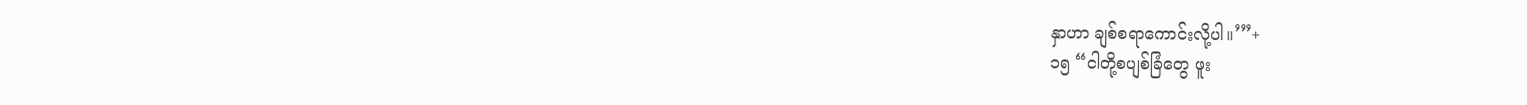နှာဟာ ချစ်စရာကောင်းလို့ပါ။’”+
၁၅ “ငါတို့စပျစ်ခြံတွေ ဖူး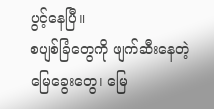ပွင့်နေပြီ။
စပျစ်ခြံတွေကို ဖျက်ဆီးနေတဲ့ မြေခွေးတွေ၊ မြေ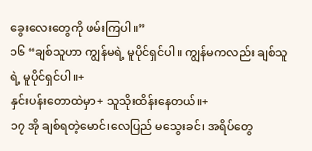ခွေးလေးတွေကို ဖမ်းကြပါ။”
၁၆ “ချစ်သူဟာ ကျွန်မရဲ့ မူပိုင်ရှင်ပါ။ ကျွန်မကလည်း ချစ်သူရဲ့ မူပိုင်ရှင်ပါ။+
နှင်းပန်းတောထဲမှာ+ သူသိုးထိန်းနေတယ်။+
၁၇ အို ချစ်ရတဲ့မောင်၊လေပြည် မသွေးခင်၊ အရိပ်တွေ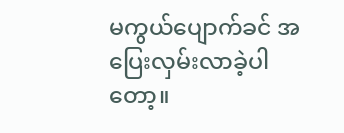မကွယ်ပျောက်ခင် အပြေးလှမ်းလာခဲ့ပါတော့။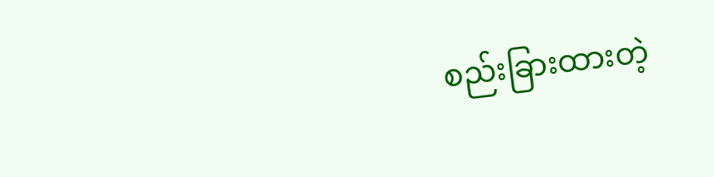စည်းခြားထားတဲ့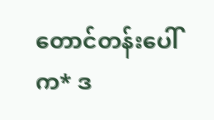တောင်တန်းပေါ်က* ဒ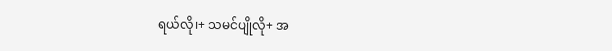ရယ်လို၊+ သမင်ပျိုလို+ အ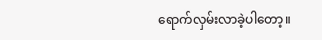ရောက်လှမ်းလာခဲ့ပါတော့။